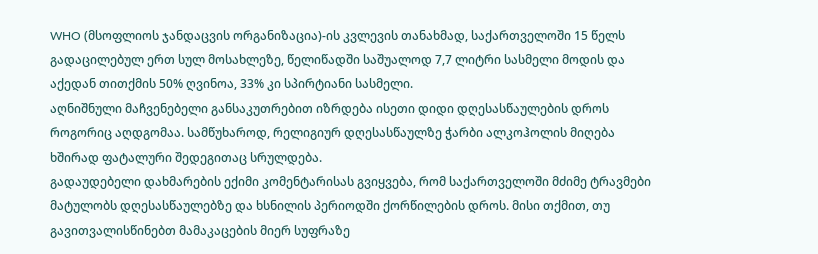WHO (მსოფლიოს ჯანდაცვის ორგანიზაცია)-ის კვლევის თანახმად, საქართველოში 15 წელს გადაცილებულ ერთ სულ მოსახლეზე, წელიწადში საშუალოდ 7,7 ლიტრი სასმელი მოდის და აქედან თითქმის 50% ღვინოა, 33% კი სპირტიანი სასმელი.
აღნიშნული მაჩვენებელი განსაკუთრებით იზრდება ისეთი დიდი დღესასწაულების დროს როგორიც აღდგომაა. სამწუხაროდ, რელიგიურ დღესასწაულზე ჭარბი ალკოჰოლის მიღება ხშირად ფატალური შედეგითაც სრულდება.
გადაუდებელი დახმარების ექიმი კომენტარისას გვიყვება, რომ საქართველოში მძიმე ტრავმები მატულობს დღესასწაულებზე და ხსნილის პერიოდში ქორწილების დროს. მისი თქმით, თუ გავითვალისწინებთ მამაკაცების მიერ სუფრაზე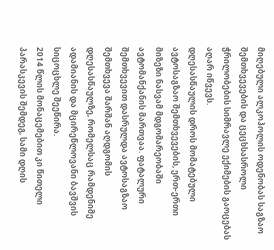მიღებული ალკოჰოლის ოდენობას საგზაო შემთხვევების და ცეცხსასროლი ჭრილობების სიმრავლე ექიმების გაოცებას აღარ იწვევს.
დღესასწაულის დროს მომატებული ავტოსაგზაო შემთხვევების, ერთ-ერთი მიზეზი ნასვამ მდგომარეობაში ავტომანქანის მართვაა. ფატალური შემთხვევით დასრულდა ავტოსაგზაო შემთხვევა შარშან აღდგომის დღესასწაულზე, რომელსაც რამდენიმე ადამიანის და მცირეწლოვანი ბავშვის სიცოცხლე შეეწირა.
2014 წლის მონაცემებით კი წითელი პარასკევის შემდეგ, სამი დღის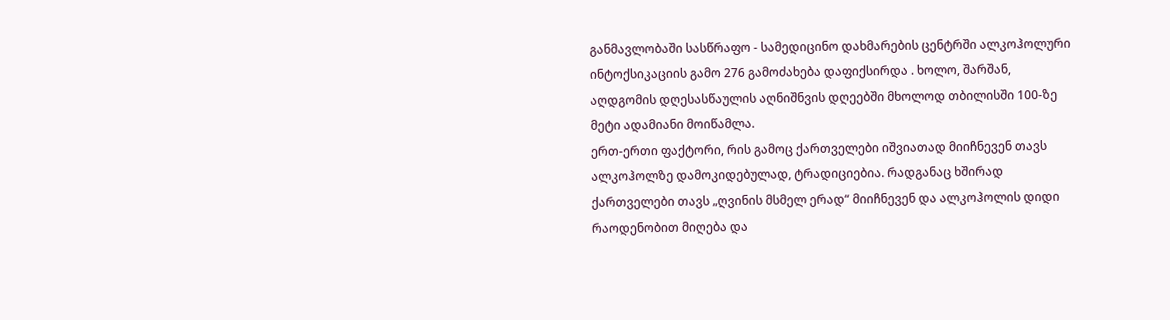განმავლობაში სასწრაფო - სამედიცინო დახმარების ცენტრში ალკოჰოლური ინტოქსიკაციის გამო 276 გამოძახება დაფიქსირდა . ხოლო, შარშან, აღდგომის დღესასწაულის აღნიშნვის დღეებში მხოლოდ თბილისში 100-ზე მეტი ადამიანი მოიწამლა.
ერთ-ერთი ფაქტორი, რის გამოც ქართველები იშვიათად მიიჩნევენ თავს ალკოჰოლზე დამოკიდებულად, ტრადიციებია. რადგანაც ხშირად ქართველები თავს „ღვინის მსმელ ერად“ მიიჩნევენ და ალკოჰოლის დიდი რაოდენობით მიღება და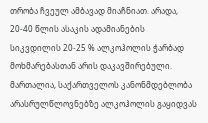თრობა ჩვეულ ამბავად მიაჩნიათ. არადა, 20-40 წლის ასაკის ადამიანების სიკვდილის 20-25 % ალკოჰოლის ჭარბად მოხმარებასთან არის დაკავშირებული.
მართალია, საქართველოს კანონმდებლობა არასრულწლოვნებზე ალკოჰოლის გაყიდვას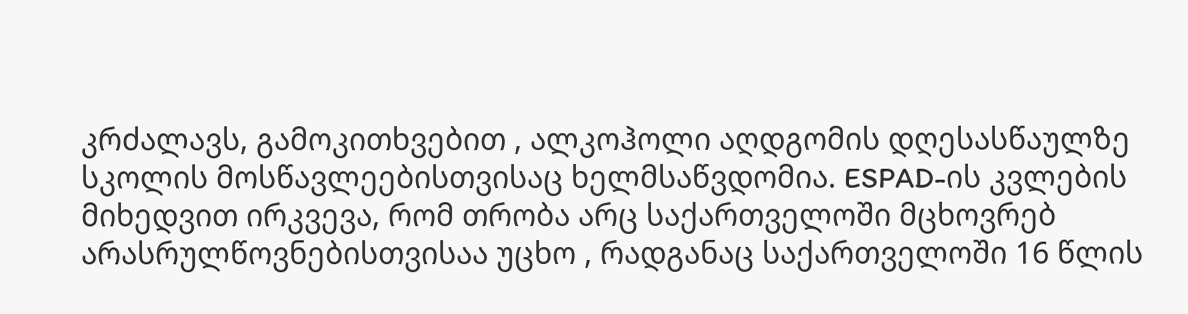კრძალავს, გამოკითხვებით , ალკოჰოლი აღდგომის დღესასწაულზე სკოლის მოსწავლეებისთვისაც ხელმსაწვდომია. ESPAD-ის კვლების მიხედვით ირკვევა, რომ თრობა არც საქართველოში მცხოვრებ არასრულწოვნებისთვისაა უცხო , რადგანაც საქართველოში 16 წლის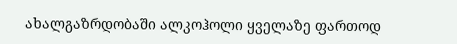ახალგაზრდობაში ალკოჰოლი ყველაზე ფართოდ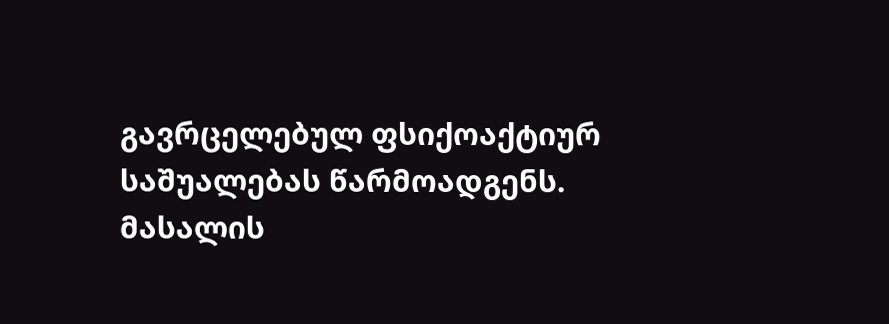გავრცელებულ ფსიქოაქტიურ საშუალებას წარმოადგენს.
მასალის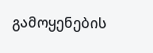გამოყენების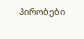პირობები